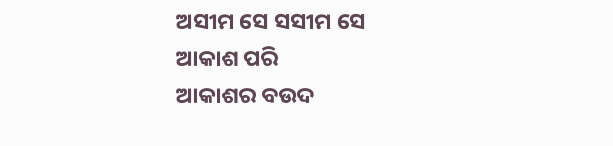ଅସୀମ ସେ ସସୀମ ସେ
ଆକାଶ ପରି
ଆକାଶର ବଉଦ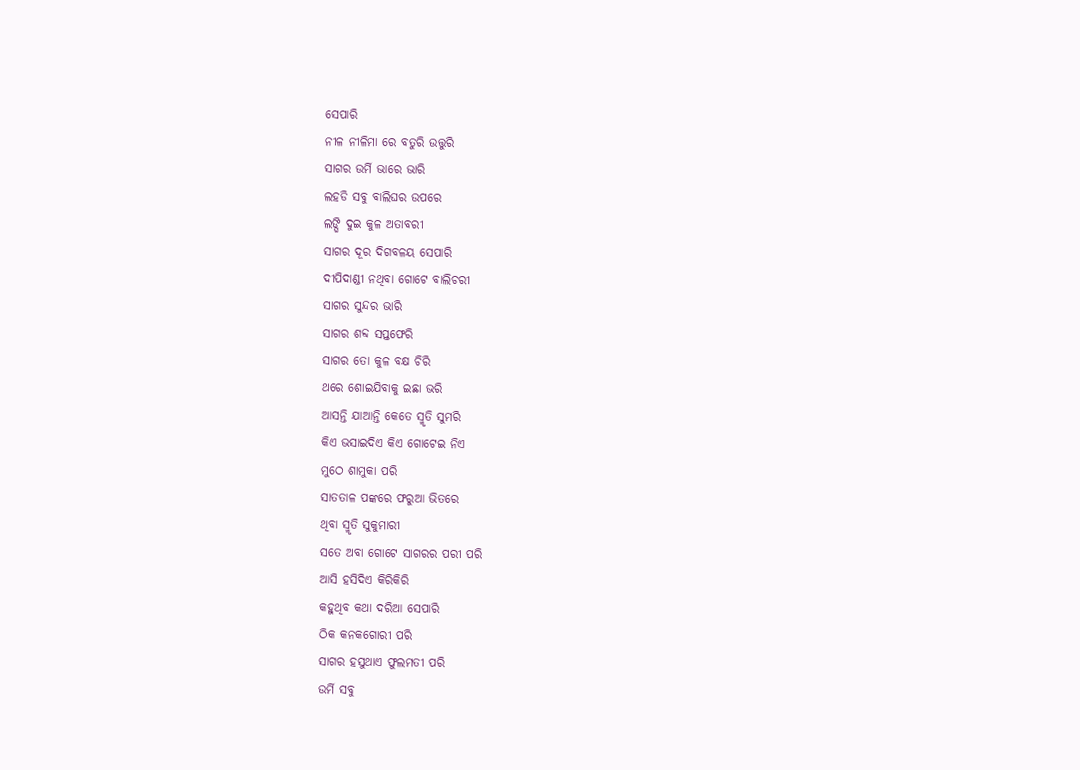ସେପାରି
ନୀଳ ନୀଳିମା ରେ ବତୁରି ଉତ୍ତୁରି
ସାଗର ଉର୍ମି ଭାରେ ଭାରି
ଲହଡି ସବୁ ବାଲିଘର ଉପରେ
ଲଙ୍ଘି ଦୁଇ କୁଳ ଅତାବରୀ
ସାଗର ଦୂର ଦିଗବଳୟ ସେପାରି
ଦୀପିଦାଣ୍ଡୀ ନଥିବା ଗୋଟେ ବାଲିଚରୀ
ସାଗର ସୁନ୍ଦର ଭାରି
ସାଗର ଶବ୍ଦ ସପ୍ତଫେରି
ସାଗର ତୋ କୁଳ ବକ୍ଷ ଚିରି
ଥରେ ଶୋଇଯିବାକୁ ଇଛା ଭରି
ଆସନ୍ତି ଯାଆନ୍ତି କେତେ ସ୍ମୃତି ସୁମରି
କିଏ ଭସାଇଦିଏ କିଏ ଗୋଟେଇ ନିଏ
ମୁଠେ ଶାମୁକା ପରି
ସାତତାଳ ପଙ୍କରେ ଫରୁଆ ଭିତରେ
ଥିବା ସ୍ମୃତି ସୁକୁମାରୀ
ସତେ ଅବା ଗୋଟେ ସାଗରର ପରୀ ପରି
ଆସି ହସିଦିଏ କିରିକିରି
କହୁଥିବ କଥା ଦରିଆ ସେପାରି
ଠିକ କନକଗୋରୀ ପରି
ସାଗର ହସୁଥାଏ ଫୁଲମତୀ ପରି
ଉର୍ମି ସବୁ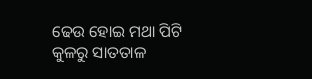ଢେଉ ହୋଇ ମଥା ପିଟି
କୁଳରୁ ସାତତାଳ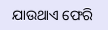ଯାଉଥାଏ ଫେରି